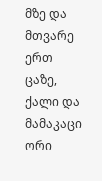მზე და მთვარე ერთ ცაზე, ქალი და მამაკაცი ორი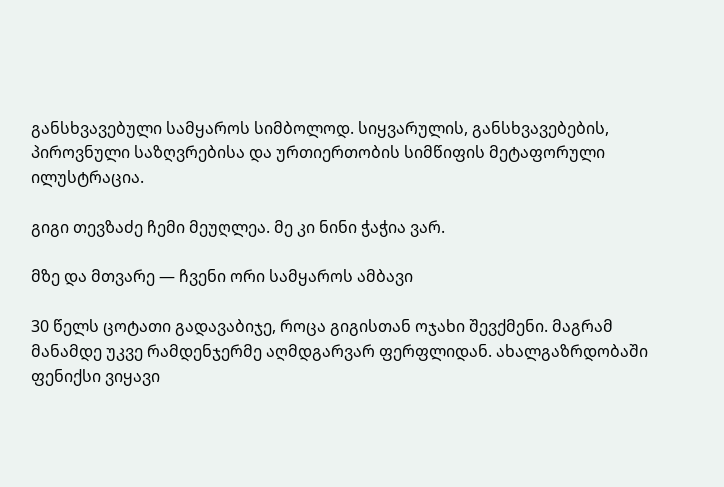განსხვავებული სამყაროს სიმბოლოდ. სიყვარულის, განსხვავებების, პიროვნული საზღვრებისა და ურთიერთობის სიმწიფის მეტაფორული ილუსტრაცია.

გიგი თევზაძე ჩემი მეუღლეა. მე კი ნინი ჭაჭია ვარ.

მზე და მთვარე — ჩვენი ორი სამყაროს ამბავი

30 წელს ცოტათი გადავაბიჯე, როცა გიგისთან ოჯახი შევქმენი. მაგრამ მანამდე უკვე რამდენჯერმე აღმდგარვარ ფერფლიდან. ახალგაზრდობაში ფენიქსი ვიყავი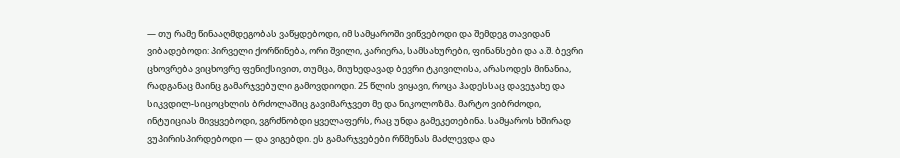— თუ რამე წინააღმდეგობას ვაწყდებოდი, იმ სამყაროში ვიწვებოდი და შემდეგ თავიდან ვიბადებოდი: პირველი ქორწინება, ორი შვილი, კარიერა, სამსახურები, ფინანსები და ა.შ. ბევრი ცხოვრება ვიცხოვრე ფენიქსივით, თუმცა, მიუხედავად ბევრი ტკივილისა, არასოდეს მინანია, რადგანაც მაინც გამარჯვებული გამოვდიოდი. 25 წლის ვიყავი, როცა ჰადესსაც დავეჯახე და სიკვდილ-სიცოცხლის ბრძოლაშიც გავიმარჯვეთ მე და ნიკოლოზმა. მარტო ვიბრძოდი, ინტუიციას მივყვებოდი, ვგრძნობდი ყველაფერს, რაც უნდა გამეკეთებინა. სამყაროს ხშირად ვუპირისპირდებოდი — და ვიგებდი. ეს გამარჯვებები რწმენას მაძლევდა და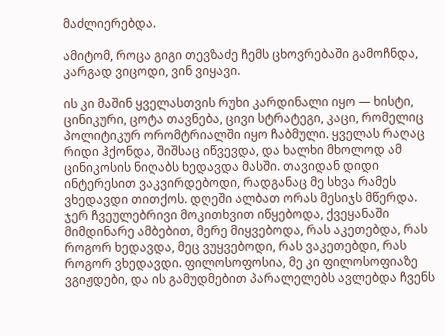მაძლიერებდა.

ამიტომ, როცა გიგი თევზაძე ჩემს ცხოვრებაში გამოჩნდა, კარგად ვიცოდი, ვინ ვიყავი.

ის კი მაშინ ყველასთვის რუხი კარდინალი იყო — ხისტი, ცინიკური, ცოტა თავნება, ცივი სტრატეგი, კაცი, რომელიც პოლიტიკურ ორომტრიალში იყო ჩაბმული. ყველას რაღაც რიდი ჰქონდა, შიშსაც იწვევდა, და ხალხი მხოლოდ ამ ცინიკოსის ნიღაბს ხედავდა მასში. თავიდან დიდი ინტერესით ვაკვირდებოდი, რადგანაც მე სხვა რამეს ვხედავდი თითქოს. დღეში ალბათ ორას მესიჯს მწერდა. ჯერ ჩვეულებრივი მოკითხვით იწყებოდა, ქვეყანაში მიმდინარე ამბებით, მერე მიყვებოდა, რას აკეთებდა, რას როგორ ხედავდა, მეც ვუყვებოდი, რას ვაკეთებდი, რას როგორ ვხედავდი. ფილოსოფოსია, მე კი ფილოსოფიაზე ვგიჟდები, და ის გამუდმებით პარალელებს ავლებდა ჩვენს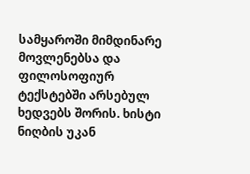სამყაროში მიმდინარე მოვლენებსა და ფილოსოფიურ ტექსტებში არსებულ ხედვებს შორის. ხისტი ნიღბის უკან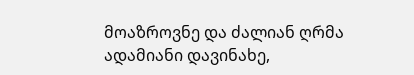მოაზროვნე და ძალიან ღრმა ადამიანი დავინახე,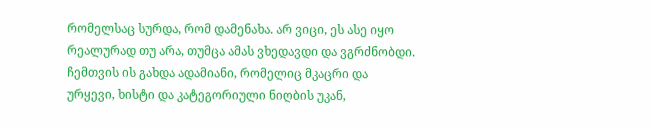რომელსაც სურდა, რომ დამენახა. არ ვიცი, ეს ასე იყო რეალურად თუ არა, თუმცა ამას ვხედავდი და ვგრძნობდი. ჩემთვის ის გახდა ადამიანი, რომელიც მკაცრი და ურყევი, ხისტი და კატეგორიული ნიღბის უკან,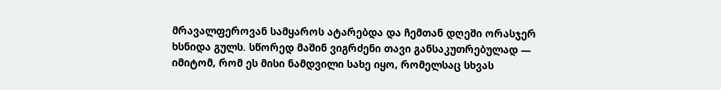მრავალფეროვან სამყაროს ატარებდა და ჩემთან დღეში ორასჯერ ხსნიდა გულს. სწორედ მაშინ ვიგრძენი თავი განსაკუთრებულად — იმიტომ, რომ ეს მისი ნამდვილი სახე იყო, რომელსაც სხვას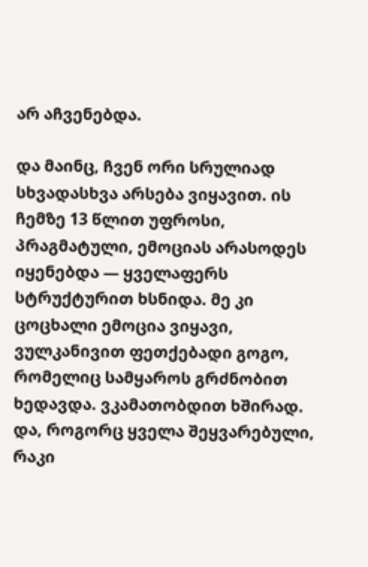არ აჩვენებდა.

და მაინც, ჩვენ ორი სრულიად სხვადასხვა არსება ვიყავით. ის ჩემზე 13 წლით უფროსი, პრაგმატული, ემოციას არასოდეს იყენებდა — ყველაფერს სტრუქტურით ხსნიდა. მე კი ცოცხალი ემოცია ვიყავი, ვულკანივით ფეთქებადი გოგო, რომელიც სამყაროს გრძნობით ხედავდა. ვკამათობდით ხშირად. და, როგორც ყველა შეყვარებული, რაკი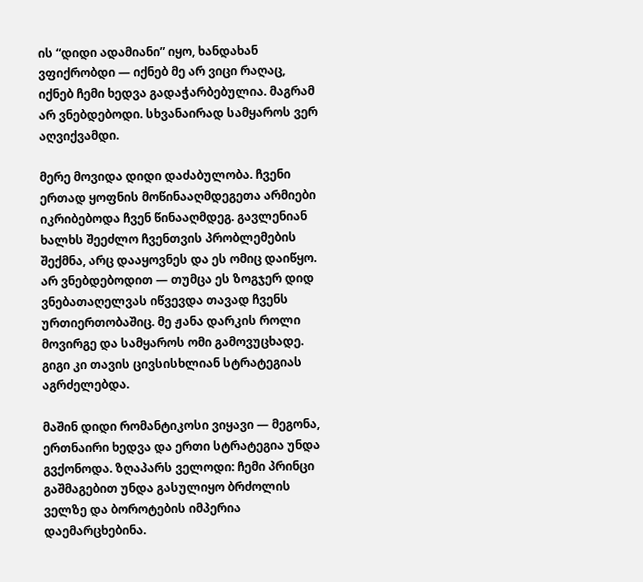ის “დიდი ადამიანი” იყო, ხანდახან ვფიქრობდი — იქნებ მე არ ვიცი რაღაც, იქნებ ჩემი ხედვა გადაჭარბებულია. მაგრამ არ ვნებდებოდი. სხვანაირად სამყაროს ვერ აღვიქვამდი.

მერე მოვიდა დიდი დაძაბულობა. ჩვენი ერთად ყოფნის მოწინააღმდეგეთა არმიები იკრიბებოდა ჩვენ წინააღმდეგ. გავლენიან ხალხს შეეძლო ჩვენთვის პრობლემების შექმნა, არც დააყოვნეს და ეს ომიც დაიწყო. არ ვნებდებოდით — თუმცა ეს ზოგჯერ დიდ ვნებათაღელვას იწვევდა თავად ჩვენს ურთიერთობაშიც. მე ჟანა დარკის როლი მოვირგე და სამყაროს ომი გამოვუცხადე. გიგი კი თავის ცივსისხლიან სტრატეგიას აგრძელებდა.

მაშინ დიდი რომანტიკოსი ვიყავი — მეგონა, ერთნაირი ხედვა და ერთი სტრატეგია უნდა გვქონოდა. ზღაპარს ველოდი: ჩემი პრინცი გაშმაგებით უნდა გასულიყო ბრძოლის ველზე და ბოროტების იმპერია დაემარცხებინა.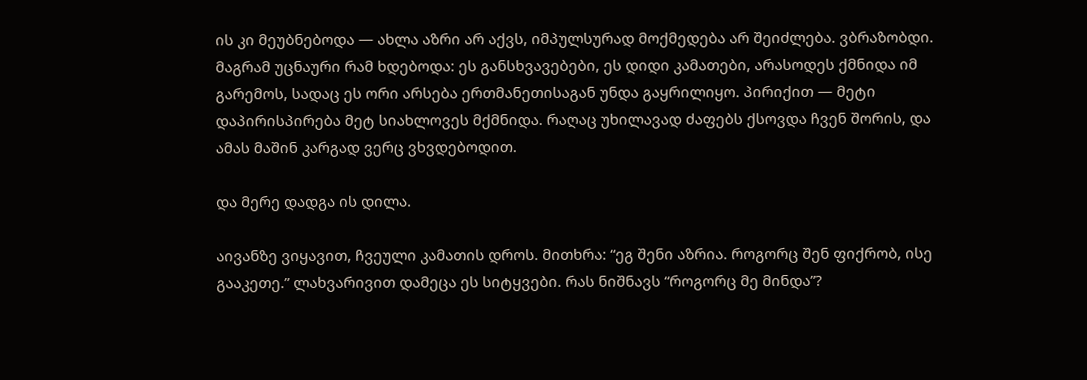ის კი მეუბნებოდა — ახლა აზრი არ აქვს, იმპულსურად მოქმედება არ შეიძლება. ვბრაზობდი. მაგრამ უცნაური რამ ხდებოდა: ეს განსხვავებები, ეს დიდი კამათები, არასოდეს ქმნიდა იმ გარემოს, სადაც ეს ორი არსება ერთმანეთისაგან უნდა გაყრილიყო. პირიქით — მეტი დაპირისპირება მეტ სიახლოვეს მქმნიდა. რაღაც უხილავად ძაფებს ქსოვდა ჩვენ შორის, და ამას მაშინ კარგად ვერც ვხვდებოდით.

და მერე დადგა ის დილა.

აივანზე ვიყავით, ჩვეული კამათის დროს. მითხრა: “ეგ შენი აზრია. როგორც შენ ფიქრობ, ისე გააკეთე.” ლახვარივით დამეცა ეს სიტყვები. რას ნიშნავს “როგორც მე მინდა”?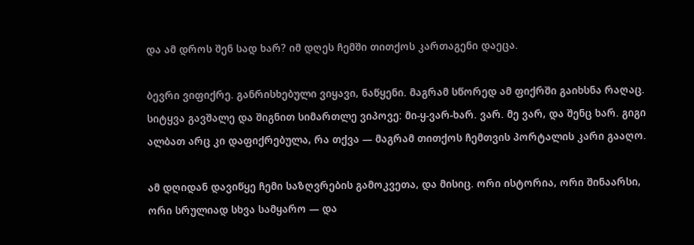და ამ დროს შენ სად ხარ? იმ დღეს ჩემში თითქოს კართაგენი დაეცა.

ბევრი ვიფიქრე. განრისხებული ვიყავი, ნაწყენი. მაგრამ სწორედ ამ ფიქრში გაიხსნა რაღაც. სიტყვა გავშალე და შიგნით სიმართლე ვიპოვე: მი-ყ-ვარ-ხარ. ვარ. მე ვარ, და შენც ხარ. გიგი ალბათ არც კი დაფიქრებულა, რა თქვა — მაგრამ თითქოს ჩემთვის პორტალის კარი გააღო.

ამ დღიდან დავიწყე ჩემი საზღვრების გამოკვეთა, და მისიც. ორი ისტორია, ორი შინაარსი, ორი სრულიად სხვა სამყარო — და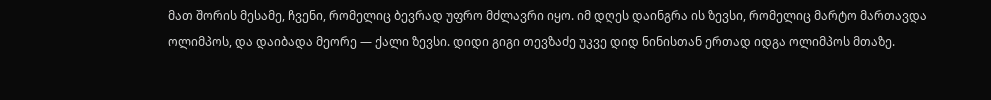მათ შორის მესამე, ჩვენი, რომელიც ბევრად უფრო მძლავრი იყო. იმ დღეს დაინგრა ის ზევსი, რომელიც მარტო მართავდა ოლიმპოს, და დაიბადა მეორე — ქალი ზევსი. დიდი გიგი თევზაძე უკვე დიდ ნინისთან ერთად იდგა ოლიმპოს მთაზე.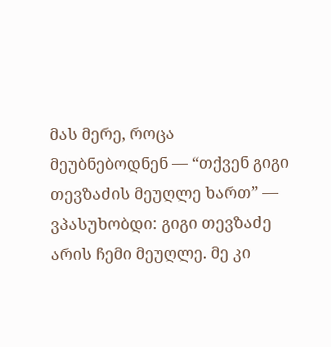მას მერე, როცა მეუბნებოდნენ — “თქვენ გიგი თევზაძის მეუღლე ხართ” — ვპასუხობდი: გიგი თევზაძე არის ჩემი მეუღლე. მე კი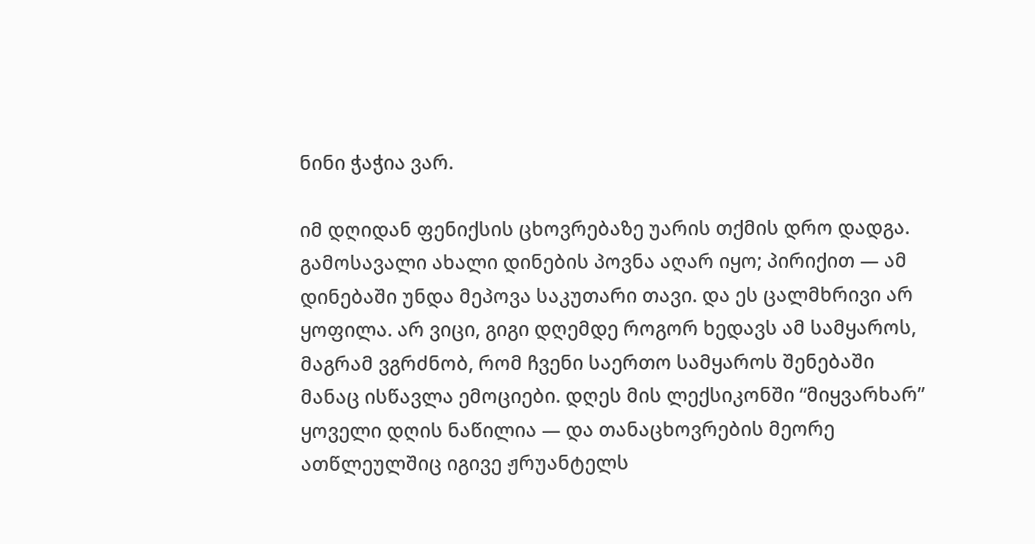ნინი ჭაჭია ვარ.

იმ დღიდან ფენიქსის ცხოვრებაზე უარის თქმის დრო დადგა. გამოსავალი ახალი დინების პოვნა აღარ იყო; პირიქით — ამ დინებაში უნდა მეპოვა საკუთარი თავი. და ეს ცალმხრივი არ ყოფილა. არ ვიცი, გიგი დღემდე როგორ ხედავს ამ სამყაროს, მაგრამ ვგრძნობ, რომ ჩვენი საერთო სამყაროს შენებაში მანაც ისწავლა ემოციები. დღეს მის ლექსიკონში “მიყვარხარ” ყოველი დღის ნაწილია — და თანაცხოვრების მეორე ათწლეულშიც იგივე ჟრუანტელს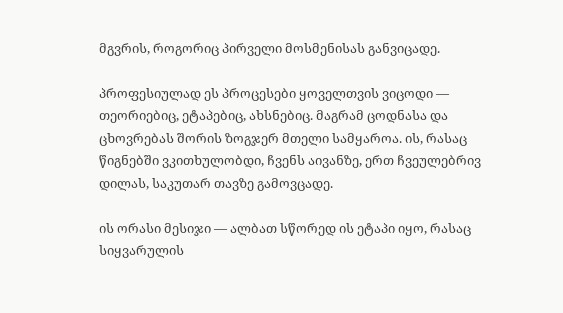მგვრის, როგორიც პირველი მოსმენისას განვიცადე.

პროფესიულად ეს პროცესები ყოველთვის ვიცოდი — თეორიებიც, ეტაპებიც, ახსნებიც. მაგრამ ცოდნასა და ცხოვრებას შორის ზოგჯერ მთელი სამყაროა. ის, რასაც წიგნებში ვკითხულობდი, ჩვენს აივანზე, ერთ ჩვეულებრივ დილას, საკუთარ თავზე გამოვცადე.

ის ორასი მესიჯი — ალბათ სწორედ ის ეტაპი იყო, რასაც სიყვარულის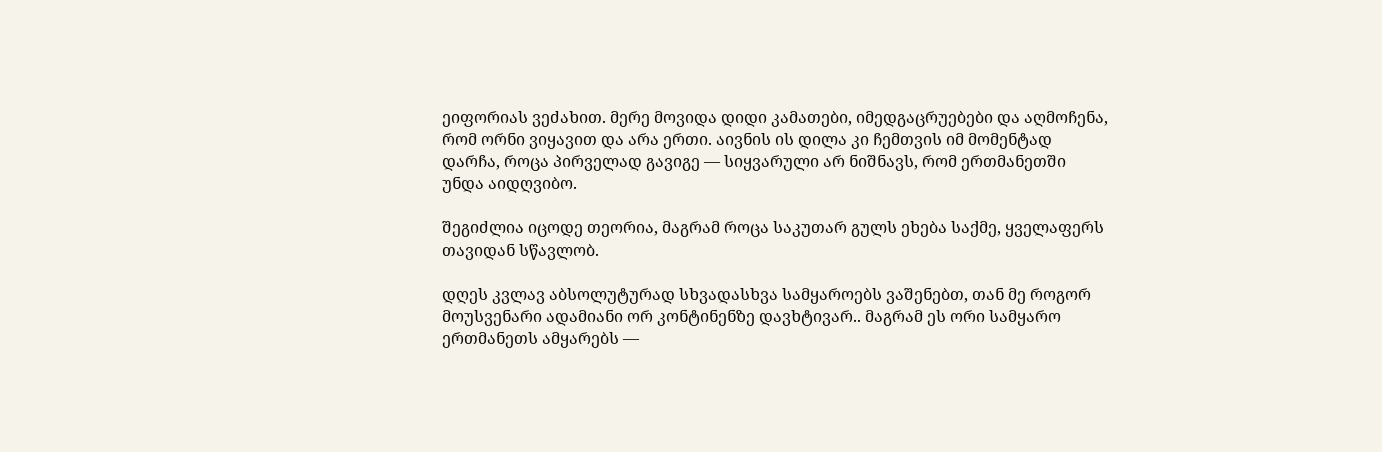ეიფორიას ვეძახით. მერე მოვიდა დიდი კამათები, იმედგაცრუებები და აღმოჩენა, რომ ორნი ვიყავით და არა ერთი. აივნის ის დილა კი ჩემთვის იმ მომენტად დარჩა, როცა პირველად გავიგე — სიყვარული არ ნიშნავს, რომ ერთმანეთში უნდა აიდღვიბო.

შეგიძლია იცოდე თეორია, მაგრამ როცა საკუთარ გულს ეხება საქმე, ყველაფერს თავიდან სწავლობ.

დღეს კვლავ აბსოლუტურად სხვადასხვა სამყაროებს ვაშენებთ, თან მე როგორ მოუსვენარი ადამიანი ორ კონტინენზე დავხტივარ.. მაგრამ ეს ორი სამყარო ერთმანეთს ამყარებს —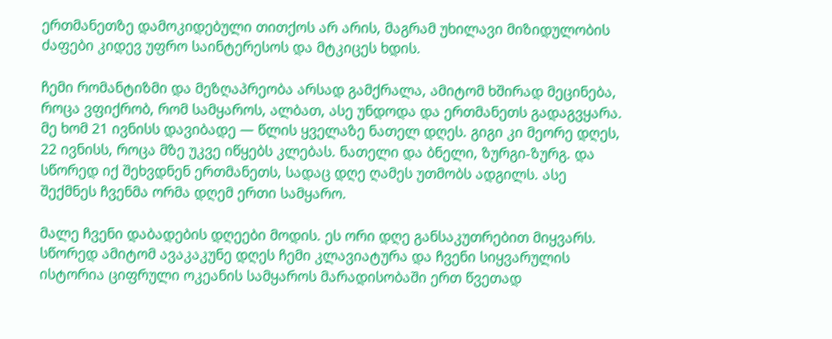ერთმანეთზე დამოკიდებული თითქოს არ არის, მაგრამ უხილავი მიზიდულობის ძაფები კიდევ უფრო საინტერესოს და მტკიცეს ხდის.

ჩემი რომანტიზმი და მეზღაპრეობა არსად გამქრალა, ამიტომ ხშირად მეცინება, როცა ვფიქრობ, რომ სამყაროს, ალბათ, ასე უნდოდა და ერთმანეთს გადაგვყარა. მე ხომ 21 ივნისს დავიბადე — წლის ყველაზე ნათელ დღეს. გიგი კი მეორე დღეს, 22 ივნისს, როცა მზე უკვე იწყებს კლებას. ნათელი და ბნელი, ზურგი-ზურგ. და სწორედ იქ შეხვდნენ ერთმანეთს, სადაც დღე ღამეს უთმობს ადგილს. ასე შექმნეს ჩვენმა ორმა დღემ ერთი სამყარო.

მალე ჩვენი დაბადების დღეები მოდის. ეს ორი დღე განსაკუთრებით მიყვარს. სწორედ ამიტომ ავაკაკუნე დღეს ჩემი კლავიატურა და ჩვენი სიყვარულის ისტორია ციფრული ოკეანის სამყაროს მარადისობაში ერთ წვეთად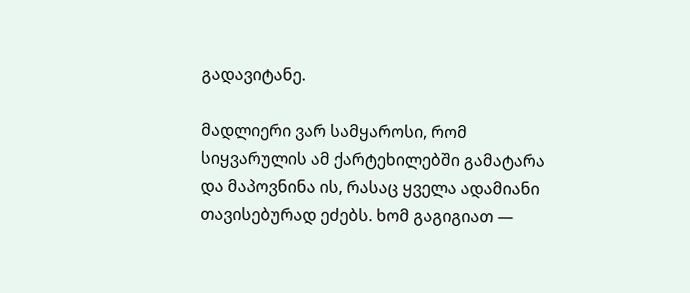გადავიტანე.

მადლიერი ვარ სამყაროსი, რომ სიყვარულის ამ ქარტეხილებში გამატარა და მაპოვნინა ის, რასაც ყველა ადამიანი თავისებურად ეძებს. ხომ გაგიგიათ —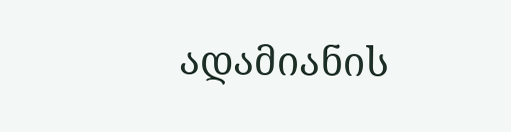ადამიანის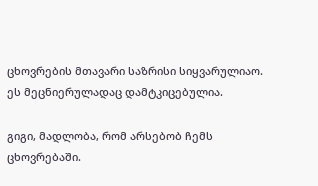ცხოვრების მთავარი საზრისი სიყვარულიაო. ეს მეცნიერულადაც დამტკიცებულია.

გიგი, მადლობა, რომ არსებობ ჩემს ცხოვრებაში.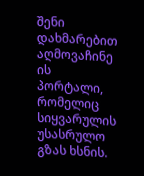შენი დახმარებით აღმოვაჩინე ის პორტალი, რომელიც სიყვარულის უსასრულო გზას ხსნის.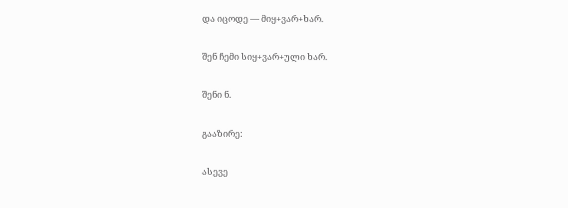და იცოდე — მიყ+ვარ+ხარ.

შენ ჩემი სიყ+ვარ+ული ხარ.

შენი ნ.

გააზირე:

ასევე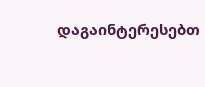დაგაინტერესებთ